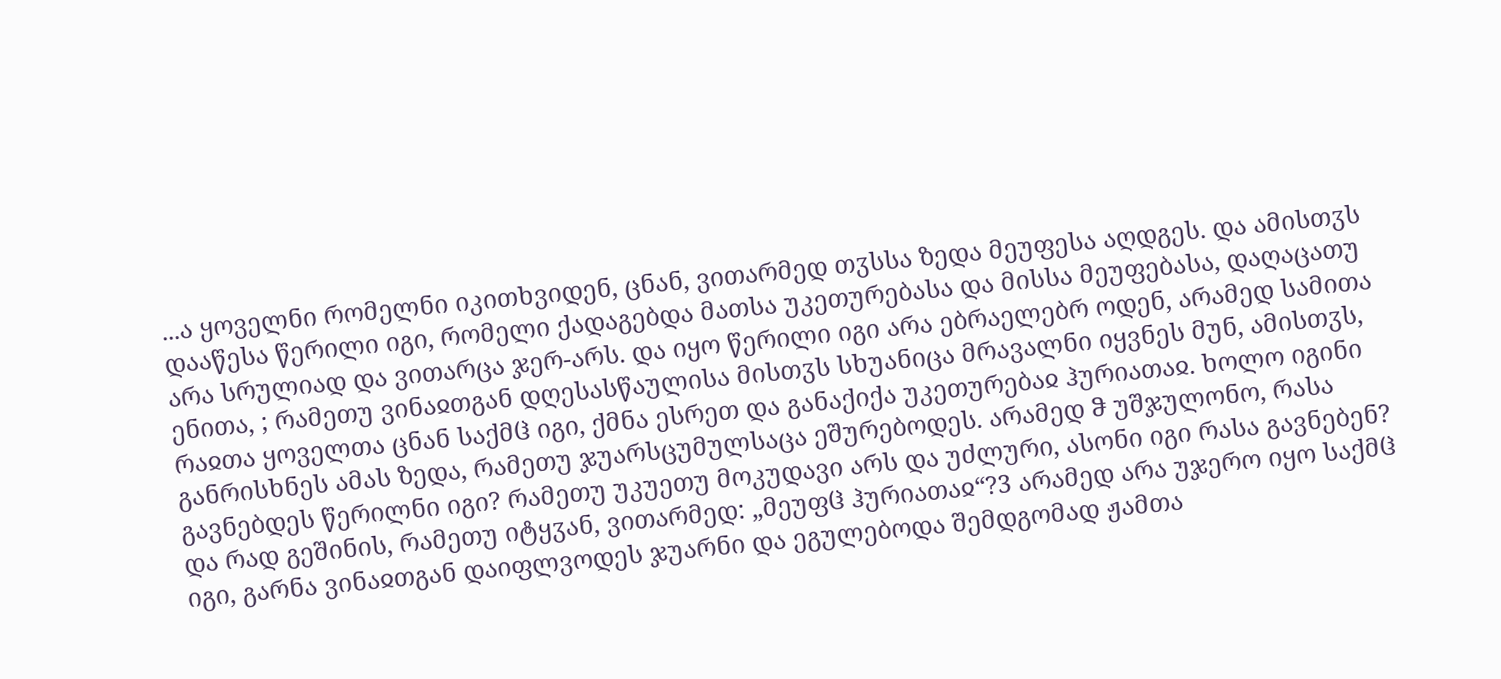...ა ყოველნი რომელნი იკითხვიდენ, ცნან, ვითარმედ თჳსსა ზედა მეუფესა აღდგეს. და ამისთჳს დააწესა წერილი იგი, რომელი ქადაგებდა მათსა უკეთურებასა და მისსა მეუფებასა, დაღაცათუ არა სრულიად და ვითარცა ჯერ-არს. და იყო წერილი იგი არა ებრაელებრ ოდენ, არამედ სამითა ენითა, ; რამეთუ ვინაჲთგან დღესასწაულისა მისთჳს სხუანიცა მრავალნი იყვნეს მუნ, ამისთჳს, რაჲთა ყოველთა ცნან საქმჱ იგი, ქმნა ესრეთ და განაქიქა უკეთურებაჲ ჰურიათაჲ. ხოლო იგინი განრისხნეს ამას ზედა, რამეთუ ჯუარსცუმულსაცა ეშურებოდეს. არამედ ჵ უშჯულონო, რასა გავნებდეს წერილნი იგი? რამეთუ უკუეთუ მოკუდავი არს და უძლური, ასონი იგი რასა გავნებენ? და რად გეშინის, რამეთუ იტყჳან, ვითარმედ: „მეუფჱ ჰურიათაჲ“?3 არამედ არა უჯერო იყო საქმჱ იგი, გარნა ვინაჲთგან დაიფლვოდეს ჯუარნი და ეგულებოდა შემდგომად ჟამთა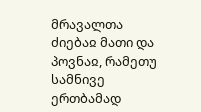მრავალთა ძიებაჲ მათი და პოვნაჲ, რამეთუ სამნივე ერთბამად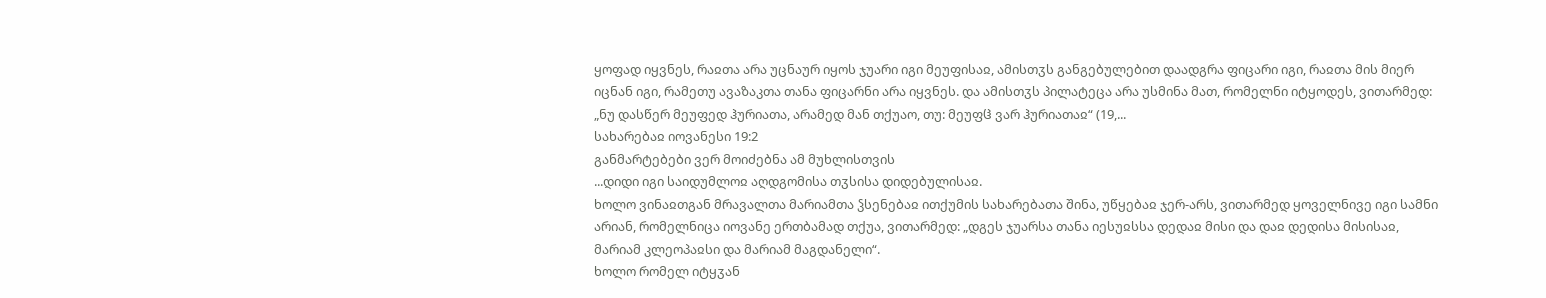ყოფად იყვნეს, რაჲთა არა უცნაურ იყოს ჯუარი იგი მეუფისაჲ, ამისთჳს განგებულებით დაადგრა ფიცარი იგი, რაჲთა მის მიერ იცნან იგი, რამეთუ ავაზაკთა თანა ფიცარნი არა იყვნეს. და ამისთჳს პილატეცა არა უსმინა მათ, რომელნი იტყოდეს, ვითარმედ: „ნუ დასწერ მეუფედ ჰურიათა, არამედ მან თქუაო, თუ: მეუფჱ ვარ ჰურიათაჲ“ (19,...
სახარებაჲ იოვანესი 19:2
განმარტებები ვერ მოიძებნა ამ მუხლისთვის
...დიდი იგი საიდუმლოჲ აღდგომისა თჳსისა დიდებულისაჲ.
ხოლო ვინაჲთგან მრავალთა მარიამთა ჴსენებაჲ ითქუმის სახარებათა შინა, უწყებაჲ ჯერ-არს, ვითარმედ ყოველნივე იგი სამნი არიან, რომელნიცა იოვანე ერთბამად თქუა, ვითარმედ: „დგეს ჯუარსა თანა იესუჲსსა დედაჲ მისი და დაჲ დედისა მისისაჲ, მარიამ კლეოპაჲსი და მარიამ მაგდანელი“.
ხოლო რომელ იტყჳან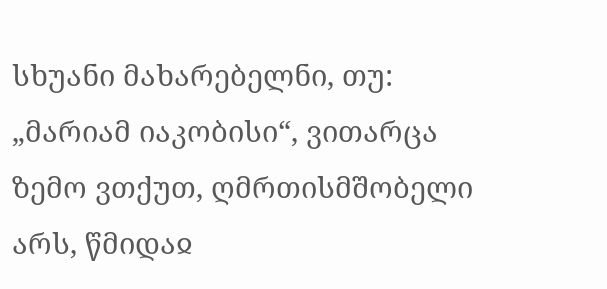სხუანი მახარებელნი, თუ: „მარიამ იაკობისი“, ვითარცა ზემო ვთქუთ, ღმრთისმშობელი არს, წმიდაჲ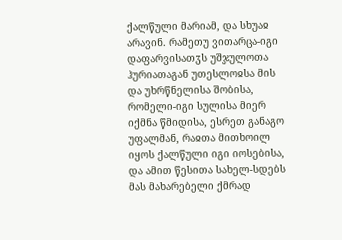ქალწული მარიამ, და სხუაჲ არავინ. რამეთუ ვითარცა-იგი დაფარვისათჳს უშჯულოთა ჰურიათაგან უთესლოჲსა მის და უხრწნელისა შობისა, რომელი-იგი სულისა მიერ იქმნა წმიდისა, ესრეთ განაგო უფალმან, რაჲთა მითხოილ იყოს ქალწული იგი იოსებისა, და ამით წესითა სახელ-სდებს მას მახარებელი ქმრად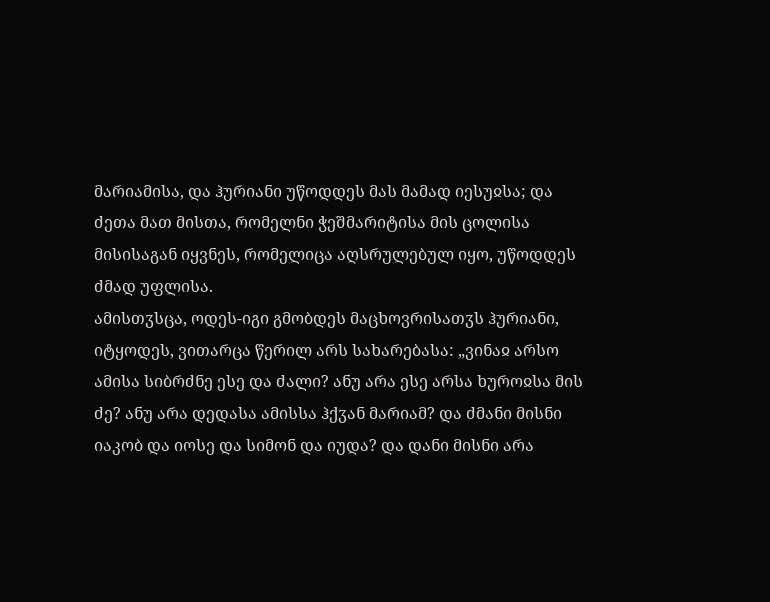მარიამისა, და ჰურიანი უწოდდეს მას მამად იესუჲსა; და ძეთა მათ მისთა, რომელნი ჭეშმარიტისა მის ცოლისა მისისაგან იყვნეს, რომელიცა აღსრულებულ იყო, უწოდდეს ძმად უფლისა.
ამისთჳსცა, ოდეს-იგი გმობდეს მაცხოვრისათჳს ჰურიანი, იტყოდეს, ვითარცა წერილ არს სახარებასა: „ვინაჲ არსო ამისა სიბრძნე ესე და ძალი? ანუ არა ესე არსა ხუროჲსა მის ძე? ანუ არა დედასა ამისსა ჰქჳან მარიამ? და ძმანი მისნი იაკობ და იოსე და სიმონ და იუდა? და დანი მისნი არა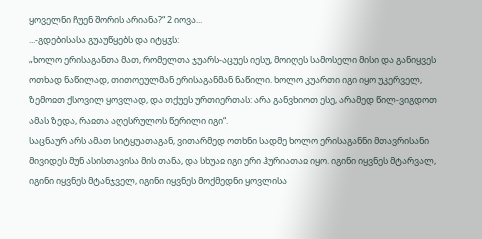ყოველნი ჩუენ შორის არიანა?“ 2 იოვა...
...-გდებისასა გუაუწყებს და იტყჳს:
„ხოლო ერისაგანთა მათ, რომელთა ჯუარს-აცუეს იესუ, მოიღეს სამოსელი მისი და განიყვეს ოთხად ნაწილად, თითოეულმან ერისაგანმან ნაწილი. ხოლო კუართი იგი იყო უკერველ, ზემოჲთ ქსოვილ ყოვლად, და თქუეს ურთიერთას: არა განვხიოთ ესე, არამედ წილ-ვიგდოთ ამას ზედა, რაჲთა აღესრულოს წერილი იგი“.
საცნაურ არს ამათ სიტყუათაგან, ვითარმედ ოთხნი სადმე ხოლო ერისაგანნი მთავრისანი მივიდეს მუნ ასისთავისა მის თანა, და სხუაჲ იგი ერი ჰურიათაჲ იყო. იგინი იყვნეს მტარვალ, იგინი იყვნეს მტანჯველ, იგინი იყვნეს მოქმედნი ყოვლისა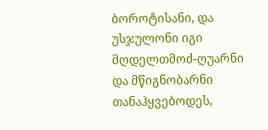ბოროტისანი, და უსჯულონი იგი მღდელთმოძ-ღუარნი და მწიგნობარნი თანაჰყვებოდეს,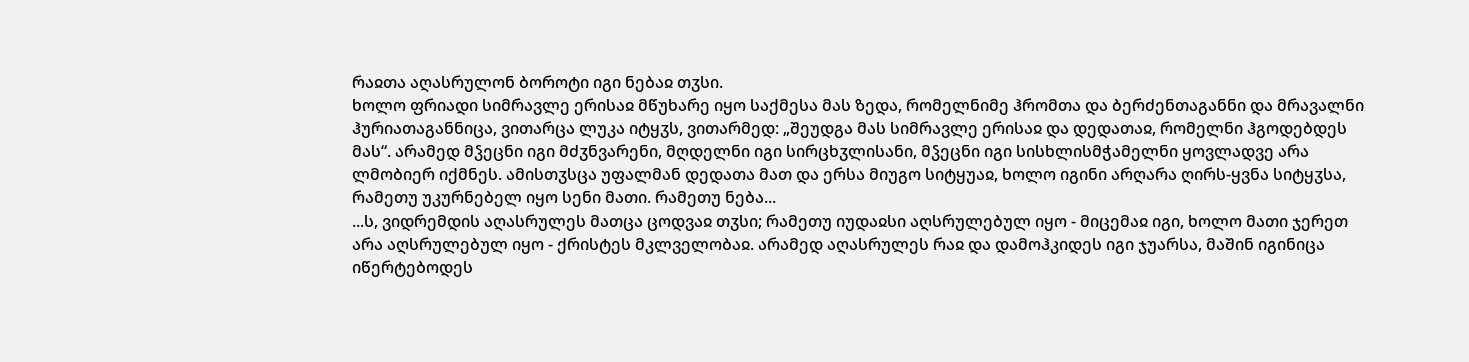რაჲთა აღასრულონ ბოროტი იგი ნებაჲ თჳსი.
ხოლო ფრიადი სიმრავლე ერისაჲ მწუხარე იყო საქმესა მას ზედა, რომელნიმე ჰრომთა და ბერძენთაგანნი და მრავალნი ჰურიათაგანნიცა, ვითარცა ლუკა იტყჳს, ვითარმედ: „შეუდგა მას სიმრავლე ერისაჲ და დედათაჲ, რომელნი ჰგოდებდეს მას“. არამედ მჴეცნი იგი მძჳნვარენი, მღდელნი იგი სირცხჳლისანი, მჴეცნი იგი სისხლისმჭამელნი ყოვლადვე არა ლმობიერ იქმნეს. ამისთჳსცა უფალმან დედათა მათ და ერსა მიუგო სიტყუაჲ, ხოლო იგინი არღარა ღირს-ყვნა სიტყჳსა, რამეთუ უკურნებელ იყო სენი მათი. რამეთუ ნება...
...ს, ვიდრემდის აღასრულეს მათცა ცოდვაჲ თჳსი; რამეთუ იუდაჲსი აღსრულებულ იყო - მიცემაჲ იგი, ხოლო მათი ჯერეთ არა აღსრულებულ იყო - ქრისტეს მკლველობაჲ. არამედ აღასრულეს რაჲ და დამოჰკიდეს იგი ჯუარსა, მაშინ იგინიცა იწერტებოდეს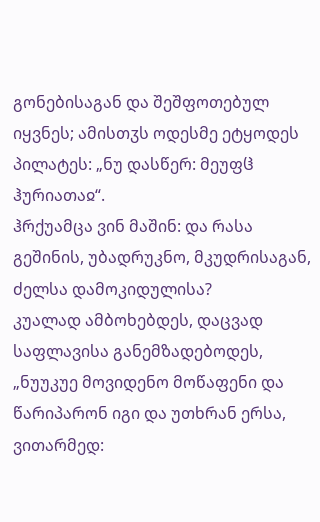გონებისაგან და შეშფოთებულ იყვნეს; ამისთჳს ოდესმე ეტყოდეს პილატეს: „ნუ დასწერ: მეუფჱ ჰურიათაჲ“.
ჰრქუამცა ვინ მაშინ: და რასა გეშინის, უბადრუკნო, მკუდრისაგან, ძელსა დამოკიდულისა?
კუალად ამბოხებდეს, დაცვად საფლავისა განემზადებოდეს, „ნუუკუე მოვიდენო მოწაფენი და წარიპარონ იგი და უთხრან ერსა, ვითარმედ: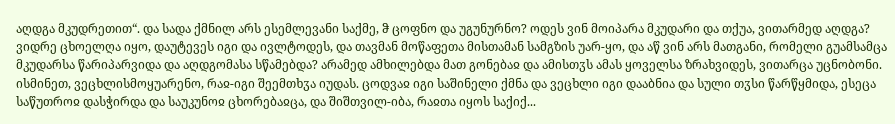აღდგა მკუდრეთით“. და სადა ქმნილ არს ესემლევანი საქმე, ჵ ცოფნო და უგუნურნო? ოდეს ვინ მოიპარა მკუდარი და თქუა, ვითარმედ აღდგა?
ვიდრე ცხოელღა იყო, დაუტევეს იგი და ივლტოდეს, და თავმან მოწაფეთა მისთამან სამგზის უარ-ყო, და აწ ვინ არს მათგანი, რომელი გუამსამცა მკუდარსა წარიპარვიდა და აღდგომასა სწამებდა? არამედ ამხილებდა მათ გონებაჲ და ამისთჳს ამას ყოველსა ზრახვიდეს, ვითარცა უცნობონი.
ისმინეთ, ვეცხლისმოყუარენო, რაჲ-იგი შეემთხჳა იუდას. ცოდვაჲ იგი საშინელი ქმნა და ვეცხლი იგი დააბნია და სული თჳსი წარწყმიდა, ესეცა საწუთროჲ დასჭირდა და საუკუნოჲ ცხორებაჲცა, და შიშთვილ-იბა, რაჲთა იყოს საქიქ...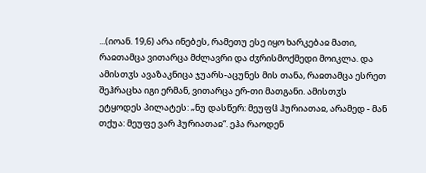...(იოან. 19,6) არა ინებეს, რამეთუ ესე იყო ხარკებაჲ მათი, რაჲთამცა ვითარცა მძლავრი და ძჳრისმოქმედი მოიკლა. და ამისთჳს ავაზაკნიცა ჯუარს-აცუნეს მის თანა, რაჲთამცა ესრეთ შეჰრაცხა იგი ერმან, ვითარცა ერ-თი მათგანი. ამისთჳს ეტყოდეს პილატეს: „ნუ დასწერ: მეუფჱ ჰურიათაჲ, არამედ - მან თქუა: მეუფე ვარ ჰურიათაჲ“. ეჰა რაოდენ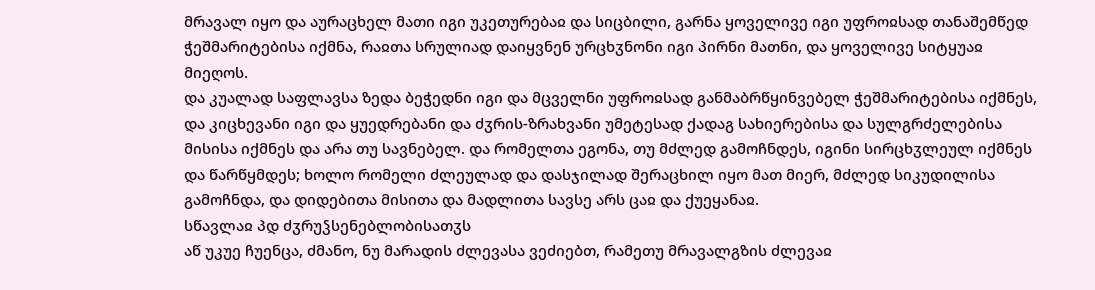მრავალ იყო და აურაცხელ მათი იგი უკეთურებაჲ და სიცბილი, გარნა ყოველივე იგი უფროჲსად თანაშემწედ ჭეშმარიტებისა იქმნა, რაჲთა სრულიად დაიყვნენ ურცხჳნონი იგი პირნი მათნი, და ყოველივე სიტყუაჲ მიეღოს.
და კუალად საფლავსა ზედა ბეჭედნი იგი და მცველნი უფროჲსად განმაბრწყინვებელ ჭეშმარიტებისა იქმნეს, და კიცხევანი იგი და ყუედრებანი და ძჳრის-ზრახვანი უმეტესად ქადაგ სახიერებისა და სულგრძელებისა მისისა იქმნეს და არა თუ სავნებელ. და რომელთა ეგონა, თუ მძლედ გამოჩნდეს, იგინი სირცხჳლეულ იქმნეს და წარწყმდეს; ხოლო რომელი ძლეულად და დასჯილად შერაცხილ იყო მათ მიერ, მძლედ სიკუდილისა გამოჩნდა, და დიდებითა მისითა და მადლითა სავსე არს ცაჲ და ქუეყანაჲ.
სწავლაჲ პდ ძჳრუჴსენებლობისათჳს
აწ უკუე ჩუენცა, ძმანო, ნუ მარადის ძლევასა ვეძიებთ, რამეთუ მრავალგზის ძლევაჲ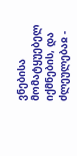ვნებისა მომატყუებელ იქმნების, და ძლეულებაჲ -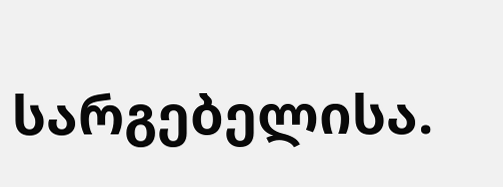სარგებელისა.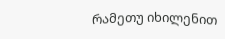რამეთუ იხილენით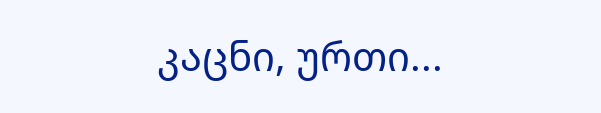კაცნი, ურთი...